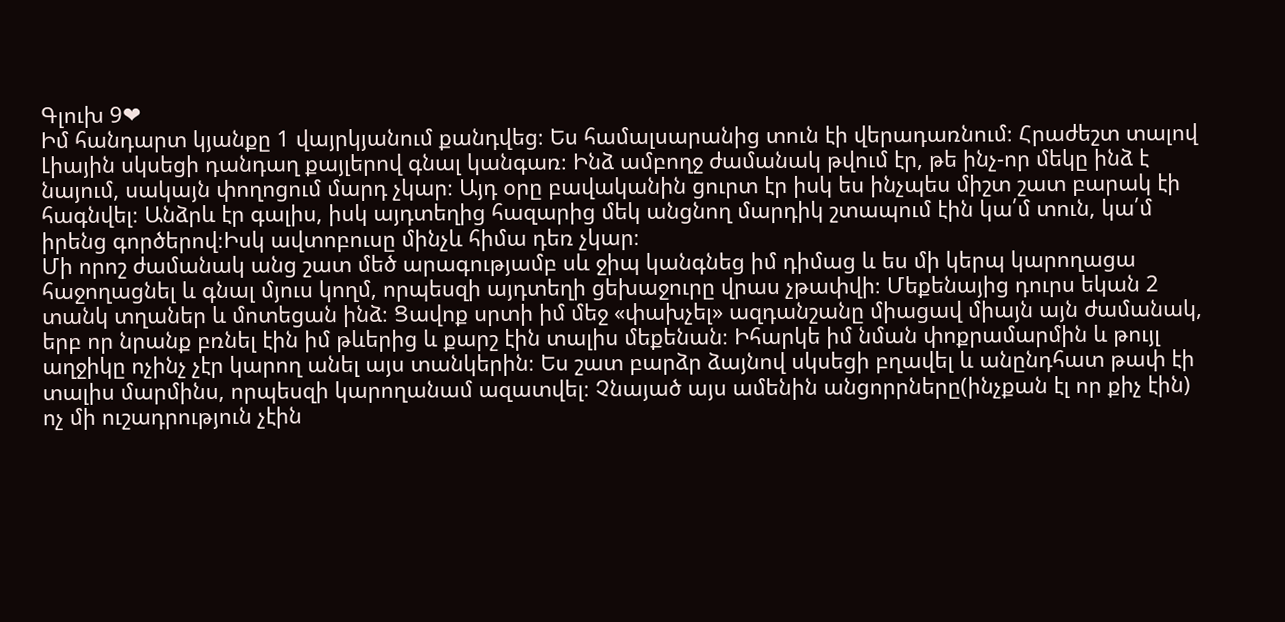Գլուխ 9❤
Իմ հանդարտ կյանքը 1 վայրկյանում քանդվեց։ Ես համալսարանից տուն էի վերադառնում։ Հրաժեշտ տալով Լիային սկսեցի դանդաղ քայլերով գնալ կանգառ։ Ինձ ամբողջ ժամանակ թվում էր, թե ինչ-որ մեկը ինձ է նայում, սակայն փողոցում մարդ չկար։ Այդ օրը բավականին ցուրտ էր իսկ ես ինչպես միշտ շատ բարակ էի հագնվել։ Անձրև էր գալիս, իսկ այդտեղից հազարից մեկ անցնող մարդիկ շտապում էին կա՛մ տուն, կա՛մ իրենց գործերով։Իսկ ավտոբուսը մինչև հիմա դեռ չկար։
Մի որոշ ժամանակ անց շատ մեծ արագությամբ սև ջիպ կանգնեց իմ դիմաց և ես մի կերպ կարողացա հաջողացնել և գնալ մյուս կողմ, որպեսզի այդտեղի ցեխաջուրը վրաս չթափվի։ Մեքենայից դուրս եկան 2 տանկ տղաներ և մոտեցան ինձ։ Ցավոք սրտի իմ մեջ «փախչել» ազդանշանը միացավ միայն այն ժամանակ, երբ որ նրանք բռնել էին իմ թևերից և քարշ էին տալիս մեքենան։ Իհարկե իմ նման փոքրամարմին և թույլ աղջիկը ոչինչ չէր կարող անել այս տանկերին։ Ես շատ բարձր ձայնով սկսեցի բղավել և անընդհատ թափ էի տալիս մարմինս, որպեսզի կարողանամ ազատվել։ Չնայած այս ամենին անցորրները(ինչքան էլ որ քիչ էին) ոչ մի ուշադրություն չէին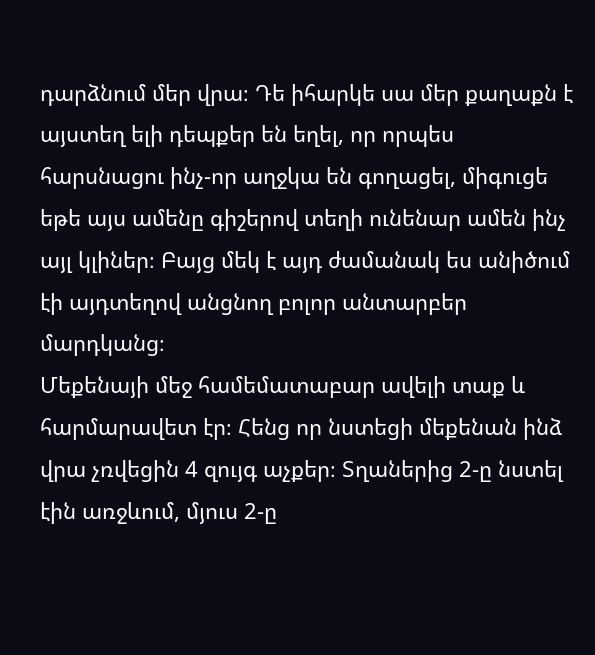դարձնում մեր վրա։ Դե իհարկե սա մեր քաղաքն է այստեղ ելի դեպքեր են եղել, որ որպես հարսնացու ինչ-որ աղջկա են գողացել, միգուցե եթե այս ամենը գիշերով տեղի ունենար ամեն ինչ այլ կլիներ։ Բայց մեկ է այդ ժամանակ ես անիծում էի այդտեղով անցնող բոլոր անտարբեր մարդկանց։
Մեքենայի մեջ համեմատաբար ավելի տաք և հարմարավետ էր։ Հենց որ նստեցի մեքենան ինձ վրա չռվեցին 4 զույգ աչքեր։ Տղաներից 2-ը նստել էին առջևում, մյուս 2-ը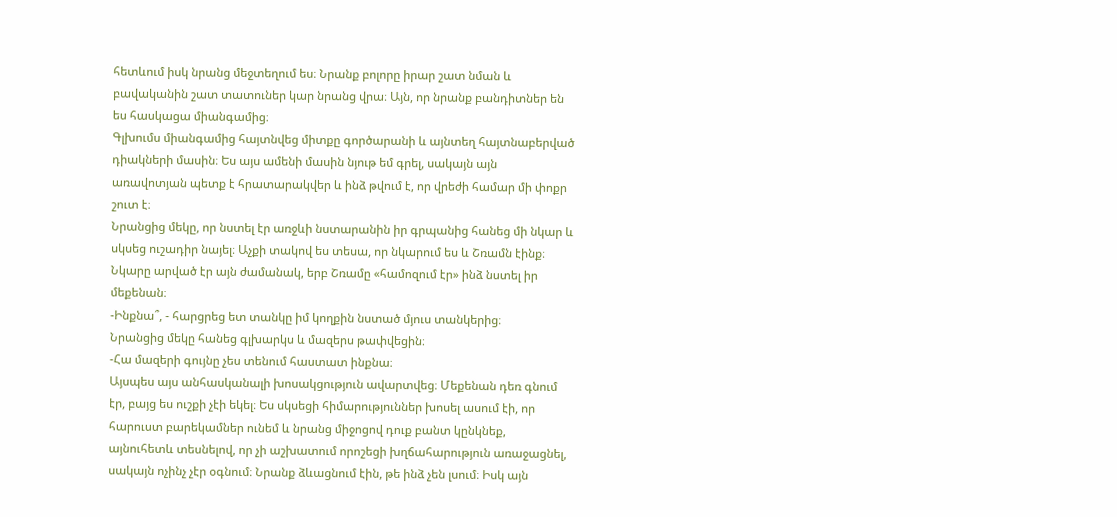հետևում իսկ նրանց մեջտեղում ես։ Նրանք բոլորը իրար շատ նման և բավականին շատ տատուներ կար նրանց վրա։ Այն, որ նրանք բանդիտներ են ես հասկացա միանգամից։
Գլխումս միանգամից հայտնվեց միտքը գործարանի և այնտեղ հայտնաբերված դիակների մասին։ Ես այս ամենի մասին նյութ եմ գրել, սակայն այն առավոտյան պետք է հրատարակվեր և ինձ թվում է, որ վրեժի համար մի փոքր շուտ է։
Նրանցից մեկը, որ նստել էր առջևի նստարանին իր գրպանից հանեց մի նկար և սկսեց ուշադիր նայել։ Աչքի տակով ես տեսա, որ նկարում ես և Շռամն էինք։ Նկարը արված էր այն ժամանակ, երբ Շռամը «համոզում էր» ինձ նստել իր մեքենան։
-Ինքնա՞, - հարցրեց ետ տանկը իմ կողքին նստած մյուս տանկերից։
Նրանցից մեկը հանեց գլխարկս և մազերս թափվեցին։
-Հա մազերի գույնը չես տենում հաստատ ինքնա։
Այսպես այս անհասկանալի խոսակցություն ավարտվեց։ Մեքենան դեռ գնում էր, բայց ես ուշքի չէի եկել։ Ես սկսեցի հիմարություններ խոսել ասում էի, որ հարուստ բարեկամներ ունեմ և նրանց միջոցով դուք բանտ կընկնեք, այնուհետև տեսնելով, որ չի աշխատում որոշեցի խղճահարություն առաջացնել, սակայն ոչինչ չէր օգնում։ Նրանք ձևացնում էին, թե ինձ չեն լսում։ Իսկ այն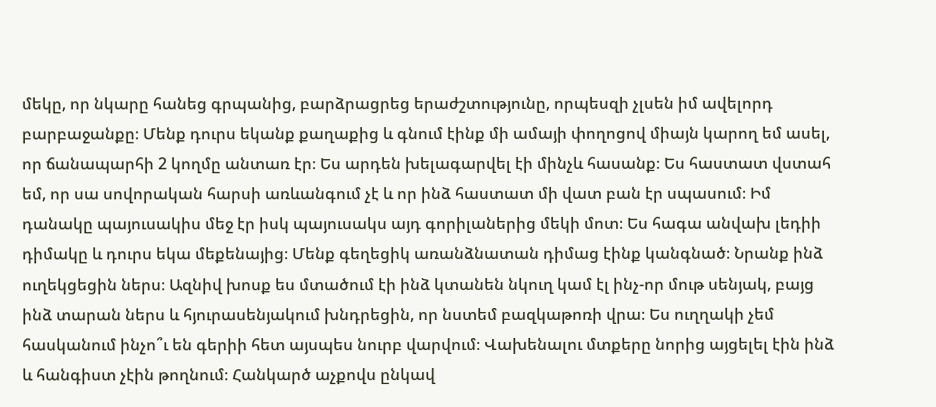մեկը, որ նկարը հանեց գրպանից, բարձրացրեց երաժշտությունը, որպեսզի չլսեն իմ ավելորդ բարբաջանքը։ Մենք դուրս եկանք քաղաքից և գնում էինք մի ամայի փողոցով միայն կարող եմ ասել, որ ճանապարհի 2 կողմը անտառ էր։ Ես արդեն խելագարվել էի մինչև հասանք։ Ես հաստատ վստահ եմ, որ սա սովորական հարսի առևանգում չէ և որ ինձ հաստատ մի վատ բան էր սպասում։ Իմ դանակը պայուսակիս մեջ էր իսկ պայուսակս այդ գորիլաներից մեկի մոտ։ Ես հագա անվախ լեդիի դիմակը և դուրս եկա մեքենայից։ Մենք գեղեցիկ առանձնատան դիմաց էինք կանգնած։ Նրանք ինձ ուղեկցեցին ներս։ Ազնիվ խոսք ես մտածում էի ինձ կտանեն նկուղ կամ էլ ինչ-որ մութ սենյակ, բայց ինձ տարան ներս և հյուրասենյակում խնդրեցին, որ նստեմ բազկաթոռի վրա։ Ես ուղղակի չեմ հասկանում ինչո՞ւ են գերիի հետ այսպես նուրբ վարվում։ Վախենալու մտքերը նորից այցելել էին ինձ և հանգիստ չէին թողնում։ Հանկարծ աչքովս ընկավ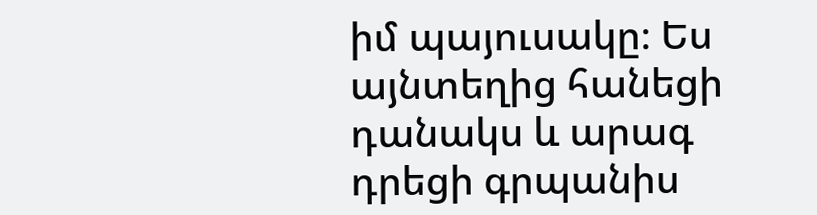իմ պայուսակը։ Ես այնտեղից հանեցի դանակս և արագ դրեցի գրպանիս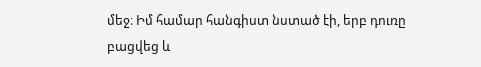մեջ։ Իմ համար հանգիստ նստած էի, երբ դուռը բացվեց և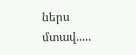ներս մտավ.....